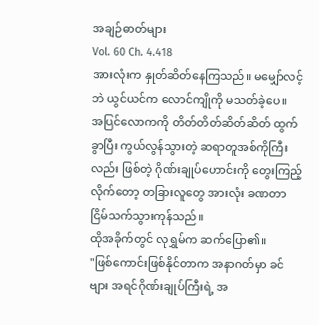အချဉ်ဓာတ်များ
Vol. 60 Ch. 4.418
အားလုံးက နှုတ်ဆိတ်နေကြသည်။ မမျှော်လင့်ဘဲ ယွင်ယင်က လောင်ကျိုကို မသတ်ခဲ့ပေ။
အပြင်လောကကို တိတ်တိတ်ဆိတ်ဆိတ် ထွက်ခွာပြီး ကွယ်လွန်သွားတဲ့ ဆရာတူအစ်ကိုကြီးလည်း ဖြစ်တဲ့ ဂိုဏ်းချုပ်ဟောင်းကို တွေးကြည့်လိုက်တော့ တခြားလူတွေ အားလုံး ခဏတာ ငြိမ်သက်သွားကုန်သည်။
ထိုအခိုက်တွင် လုရွှမ်က ဆက်ပြော၏။
"ဖြစ်ကောင်းဖြစ်နိုင်တာက အနာဂတ်မှာ ခင်ဗျား အရင်ဂိုဏ်းချုပ်ကြီးရဲ့ အ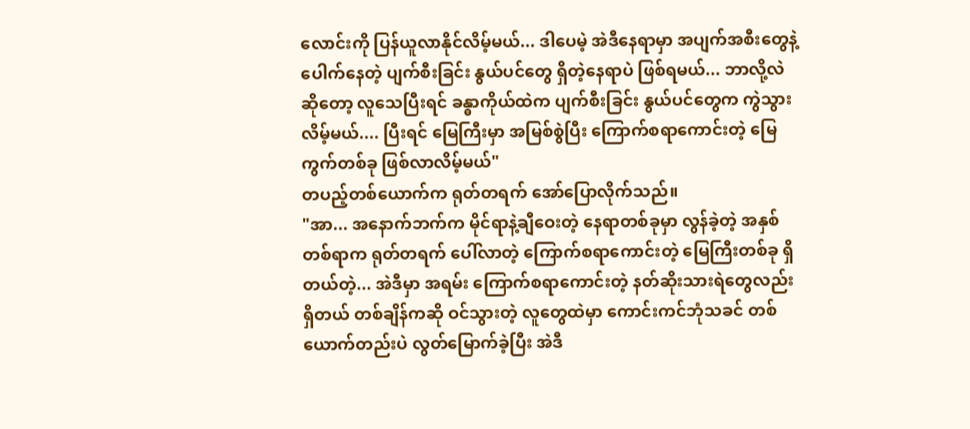လောင်းကို ပြန်ယူလာနိုင်လိမ့်မယ်... ဒါပေမဲ့ အဲဒီနေရာမှာ အပျက်အစီးတွေနဲ့ ပေါက်နေတဲ့ ပျက်စီးခြင်း နွယ်ပင်တွေ ရှိတဲ့နေရာပဲ ဖြစ်ရမယ်... ဘာလို့လဲဆိုတော့ လူသေပြီးရင် ခန္ဓာကိုယ်ထဲက ပျက်စီးခြင်း နွယ်ပင်တွေက ကွဲသွားလိမ့်မယ်.... ပြီးရင် မြေကြီးမှာ အမြစ်စွဲပြီး ကြောက်စရာကောင်းတဲ့ မြေကွက်တစ်ခု ဖြစ်လာလိမ့်မယ်"
တပည့်တစ်ယောက်က ရုတ်တရက် အော်ပြောလိုက်သည်။
"အာ... အနောက်ဘက်က မိုင်ရာနဲ့ချီဝေးတဲ့ နေရာတစ်ခုမှာ လွန်ခဲ့တဲ့ အနှစ်တစ်ရာက ရုတ်တရက် ပေါ်လာတဲ့ ကြောက်စရာကောင်းတဲ့ မြေကြီးတစ်ခု ရှိတယ်တဲ့... အဲဒီမှာ အရမ်း ကြောက်စရာကောင်းတဲ့ နတ်ဆိုးသားရဲတွေလည်း ရှိတယ် တစ်ချိန်ကဆို ဝင်သွားတဲ့ လူတွေထဲမှာ ကောင်းကင်ဘုံသခင် တစ်ယောက်တည်းပဲ လွတ်မြောက်ခဲ့ပြီး အဲဒီ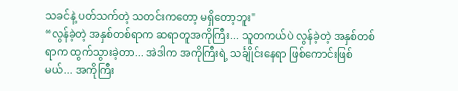သခင်နဲ့ ပတ်သက်တဲ့ သတင်းကတော့ မရှိတော့ဘူး"
“လွန်ခဲ့တဲ့ အနှစ်တစ်ရာက ဆရာတူအကိုကြီး... သူတကယ်ပဲ လွန်ခဲ့တဲ့ အနှစ်တစ်ရာက ထွက်သွားခဲ့တာ... အဲဒါက အကိုကြီးရဲ့ သင်္ချိုင်းနေရာ ဖြစ်ကောင်းဖြစ်မယ်... အကိုကြီး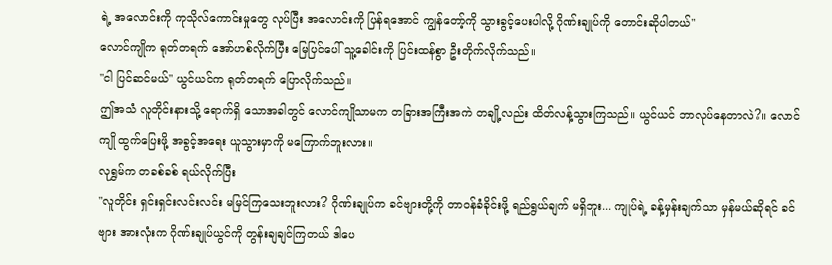ရဲ့ အလောင်းကို ကုသိုလ်ကောင်းမှုတွေ လုပ်ပြီး အလောင်းကို ပြန်ရအောင် ကျွန်တော့်ကို သွားခွင့်ပေးပါလို့ ဂိုဏ်းချုပ်ကို တောင်းဆိုပါတယ်"
လောင်ကျိုက ရုတ်တရက် အော်ဟစ်လိုက်ပြီး မြေပြင်ပေါ် သူ့ခေါင်းကို ပြင်းထန်စွာ ဦးတိုက်လိုက်သည်။
"ငါ ပြင်ဆင်မယ်" ယွင်ယင်က ရုတ်တရက် ပြောလိုက်သည်။
ဤအသံ လူတိုင်းနားသို့ ရောက်ရှိ သောအခါတွင် လောင်ကျိုသာမက တခြားအကြီးအကဲ တချို့လည်း ထိတ်လန့်သွားကြသည်။ ယွင်ယင် ဘာလုပ်နေတာလဲ?။ လောင်ကျို ထွက်ပြေးဖို့ အခွင့်အရေး ယူသွားမှာကို မကြောက်ဘူးလား။
လုရွှမ်က တခစ်ခစ် ရယ်လိုက်ပြီး
"လူတိုင်း ရှင်းရှင်းလင်းလင်း မမြင်ကြသေးဘူးလား? ဂိုဏ်းချုပ်က ခင်ဗျားတို့ကို တာဝန်ခံခိုင်းဖို့ ရည်ရွယ်ချက် မရှိဘူး... ကျုပ်ရဲ့ ခန့်မှန်းချက်သာ မှန်မယ်ဆိုရင် ခင်ဗျား အားလုံးက ဂိုဏ်းချုပ်ယွင်ကို တွန်းချချင်ကြတယ် ဒါပေ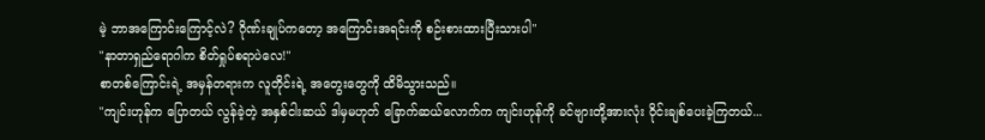မဲ့ ဘာအကြောင်းကြောင့်လဲ? ဂိုဏ်းချုပ်ကတော့ အကြောင်းအရင်းကို စဉ်းစားထားပြီးသားပါ"
"နာတာရှည်ရောဂါက စိတ်ရှုပ်စရာပဲလေ!"
စာတစ်ကြောင်းရဲ့ အမှန်တရားက လူတိုင်းရဲ့ အတွေးတွေကို ထိမိသွားသည်။
"ကျင်းဟုန်က ပြောတယ် လွန်ခဲ့တဲ့ အနှစ်ငါးဆယ် ဒါမှမဟုတ် ခြောက်ဆယ်လောက်က ကျင်းဟုန်ကို ခင်ဗျားတို့အားလုံး ဝိုင်းချစ်ပေးခဲ့ကြတယ်...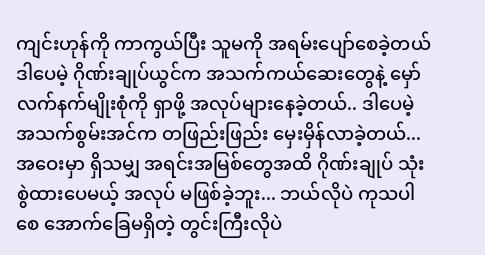ကျင်းဟုန်ကို ကာကွယ်ပြီး သူမကို အရမ်းပျော်စေခဲ့တယ် ဒါပေမဲ့ ဂိုဏ်းချုပ်ယွင်က အသက်ကယ်ဆေးတွေနဲ့ မှော်လက်နက်မျိုးစုံကို ရှာဖို့ အလုပ်များနေခဲ့တယ်.. ဒါပေမဲ့ အသက်စွမ်းအင်က တဖြည်းဖြည်း မှေးမှိန်လာခဲ့တယ်... အဝေးမှာ ရှိသမျှ အရင်းအမြစ်တွေအထိ ဂိုဏ်းချုပ် သုံးစွဲထားပေမယ့် အလုပ် မဖြစ်ခဲ့ဘူး... ဘယ်လိုပဲ ကုသပါစေ အောက်ခြေမရှိတဲ့ တွင်းကြီးလိုပဲ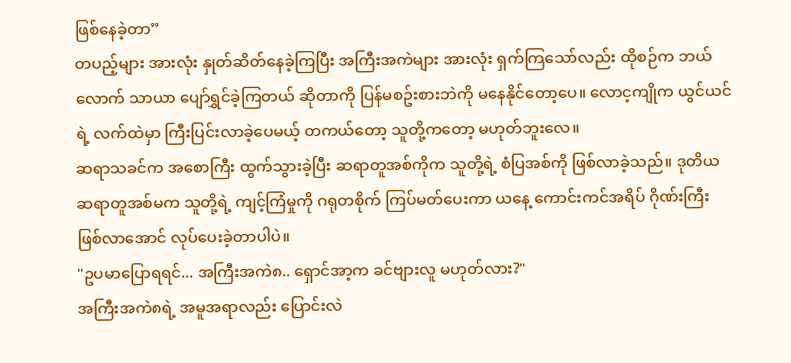ဖြစ်နေခဲ့တာ”
တပည့်များ အားလုံး နှုတ်ဆိတ်နေခဲ့ကြပြီး အကြီးအကဲများ အားလုံး ရှက်ကြသော်လည်း ထိုစဉ်က ဘယ်လောက် သာယာ ပျော်ရွှင်ခဲ့ကြတယ် ဆိုတာကို ပြန်မစဥ်းစားဘဲကို မနေနိုင်တော့ပေ။ လောင့ကျိုက ယွင်ယင်ရဲ့ လက်ထဲမှာ ကြီးပြင်းလာခဲ့ပေမယ့် တကယ်တော့ သူတို့ကတော့ မဟုတ်ဘူးလေ။
ဆရာသခင်က အစောကြီး ထွက်သွားခဲ့ပြီး ဆရာတူအစ်ကိုက သူတို့ရဲ့ စံပြအစ်ကို ဖြစ်လာခဲ့သည်။ ဒုတိယ ဆရာတူအစ်မက သူတို့ရဲ့ ကျင့်ကြံမှုကို ဂရုတစိုက် ကြပ်မတ်ပေးကာ ယနေ့ ကောင်းကင်အရိပ် ဂိုဏ်းကြီး ဖြစ်လာအောင် လုပ်ပေးခဲ့တာပါပဲ။
"ဥပမာပြောရရင်... အကြီးအကဲ၈.. ရှောင်အာ့က ခင်ဗျားလူ မဟုတ်လား?"
အကြီးအကဲ၈ရဲ့ အမူအရာလည်း ပြောင်းလဲ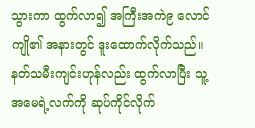သွားကာ ထွက်လာ၍ အကြီးအကဲ၉ လောင်ကျို၏ အနားတွင် ဒူးထောက်လိုက်သည်။ နတ်သမီးကျင်းဟုန်လည်း ထွက်လာပြီး သူ့အမေရဲ့လက်ကို ဆုပ်ကိုင်လိုက်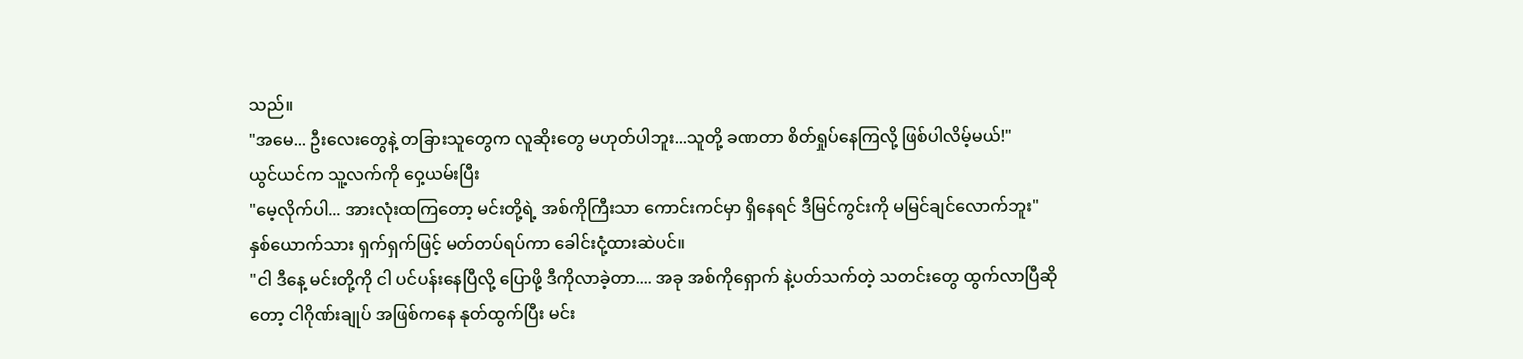သည်။
"အမေ... ဦးလေးတွေနဲ့ တခြားသူတွေက လူဆိုးတွေ မဟုတ်ပါဘူး...သူတို့ ခဏတာ စိတ်ရှုပ်နေကြလို့ ဖြစ်ပါလိမ့်မယ်!"
ယွင်ယင်က သူ့လက်ကို ဝှေ့ယမ်းပြီး
"မေ့လိုက်ပါ... အားလုံးထကြတော့ မင်းတို့ရဲ့ အစ်ကိုကြီးသာ ကောင်းကင်မှာ ရှိနေရင် ဒီမြင်ကွင်းကို မမြင်ချင်လောက်ဘူး"
နှစ်ယောက်သား ရှက်ရှက်ဖြင့် မတ်တပ်ရပ်ကာ ခေါင်းငုံ့ထားဆဲပင်။
"ငါ ဒီနေ့ မင်းတို့ကို ငါ ပင်ပန်းနေပြီလို့ ပြောဖို့ ဒီကိုလာခဲ့တာ.... အခု အစ်ကိုရှောက် နဲ့ပတ်သက်တဲ့ သတင်းတွေ ထွက်လာပြီဆိုတော့ ငါဂိုဏ်းချုပ် အဖြစ်ကနေ နုတ်ထွက်ပြီး မင်း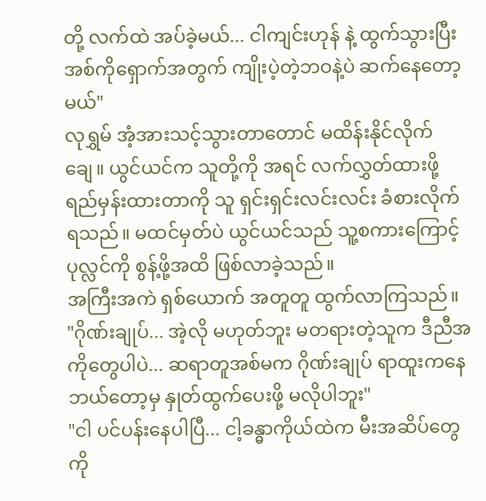တို့ လက်ထဲ အပ်ခဲ့မယ်... ငါကျင်းဟုန် နဲ့ ထွက်သွားပြီး အစ်ကိုရှောက်အတွက် ကျိုးပဲ့တဲ့ဘဝနဲ့ပဲ ဆက်နေတော့မယ်"
လုရွှမ် အံ့အားသင့်သွားတာတောင် မထိန်းနိုင်လိုက်ချေ။ ယွင်ယင်က သူတို့ကို အရင် လက်လွှတ်ထားဖို့ ရည်မှန်းထားတာကို သူ ရှင်းရှင်းလင်းလင်း ခံစားလိုက်ရသည်။ မထင်မှတ်ပဲ ယွင်ယင်သည် သူ့စကားကြောင့် ပုလ္လင်ကို စွန့်ဖို့အထိ ဖြစ်လာခဲ့သည်။
အကြီးအကဲ ရှစ်ယောက် အတူတူ ထွက်လာကြသည်။
"ဂိုဏ်းချုပ်... အဲ့လို မဟုတ်ဘူး မတရားတဲ့သူက ဒီညီအကိုတွေပါပဲ... ဆရာတူအစ်မက ဂိုဏ်းချုပ် ရာထူးကနေ ဘယ်တော့မှ နှုတ်ထွက်ပေးဖို့ မလိုပါဘူး"
"ငါ ပင်ပန်းနေပါပြီ... ငါ့ခန္ဓာကိုယ်ထဲက မီးအဆိပ်တွေကို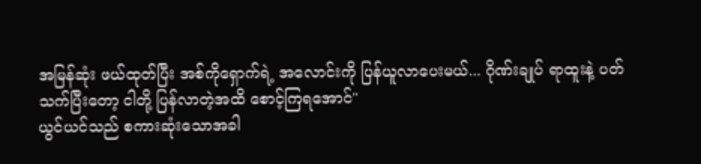အမြန်ဆုံး ဖယ်ထုတ်ပြီး အစ်ကိုရှောက်ရဲ့ အလောင်းကို ပြန်ယူလာပေးမယ်... ဂိုဏ်းချုပ် ရာထူးနဲ့ ပတ်သက်ပြီးတော့ ငါတို့ ပြန်လာတဲ့အထိ စောင့်ကြရအောင်"
ယွင်ယင်သည် စကားဆုံးသောအခါ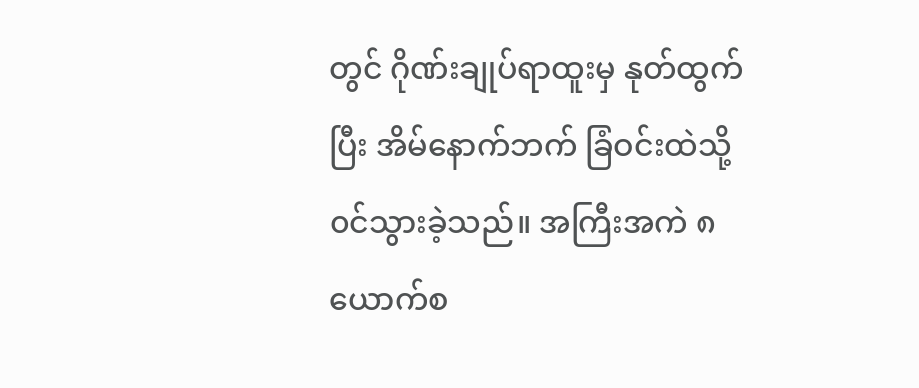တွင် ဂိုဏ်းချုပ်ရာထူးမှ နုတ်ထွက်ပြီး အိမ်နောက်ဘက် ခြံဝင်းထဲသို့ ၀င်သွားခဲ့သည်။ အကြီးအကဲ ၈ယောက်စ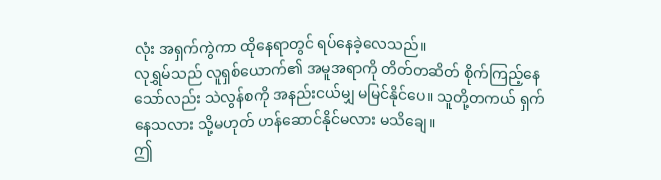လုံး အရှက်ကွဲကာ ထိုနေရာတွင် ရပ်နေခဲ့လေသည်။
လုရွှမ်သည် လူရှစ်ယောက်၏ အမူအရာကို တိတ်တဆိတ် စိုက်ကြည့်နေသော်လည်း သဲလွန်စကို အနည်းငယ်မျှ မမြင်နိုင်ပေ။ သူတို့တကယ် ရှက်နေသလား သို့မဟုတ် ဟန်ဆောင်နိုင်မလား မသိချေ။
ဤ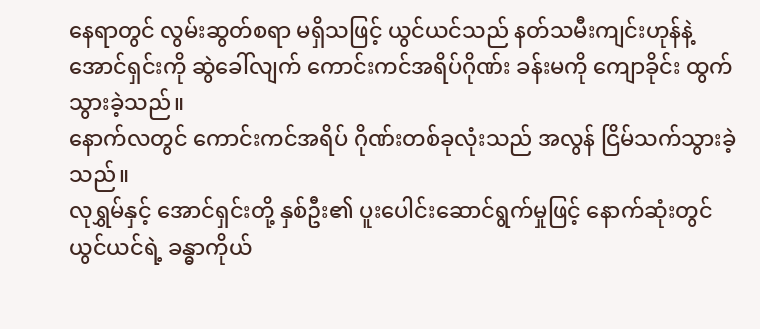နေရာတွင် လွမ်းဆွတ်စရာ မရှိသဖြင့် ယွင်ယင်သည် နတ်သမီးကျင်းဟုန်နဲ့ အောင်ရှင်းကို ဆွဲခေါ်လျက် ကောင်းကင်အရိပ်ဂိုဏ်း ခန်းမကို ကျောခိုင်း ထွက်သွားခဲ့သည်။
နောက်လတွင် ကောင်းကင်အရိပ် ဂိုဏ်းတစ်ခုလုံးသည် အလွန် ငြိမ်သက်သွားခဲ့သည်။
လုရွှမ်နှင့် အောင်ရှင်းတို့ နှစ်ဦး၏ ပူးပေါင်းဆောင်ရွက်မှုဖြင့် နောက်ဆုံးတွင် ယွင်ယင်ရဲ့ ခန္ဓာကိုယ်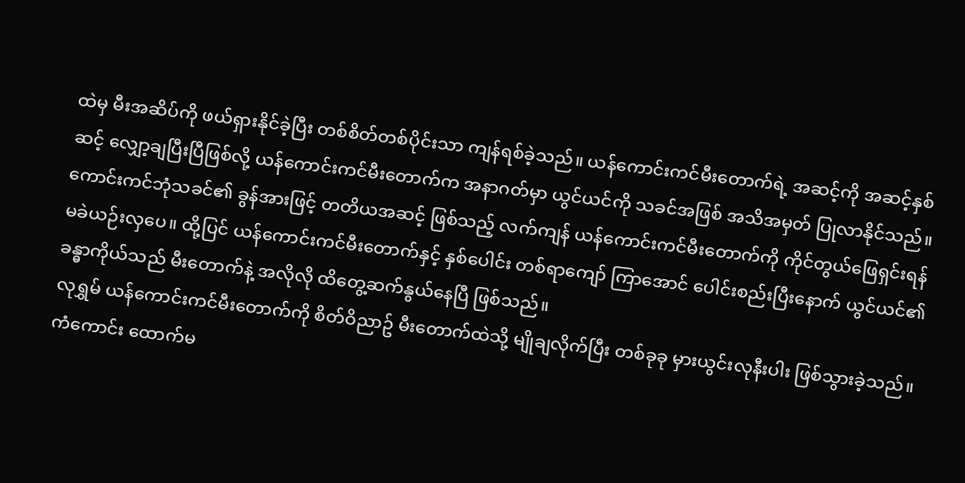ထဲမှ မီးအဆိပ်ကို ဖယ်ရှားနိုင်ခဲ့ပြီး တစ်စိတ်တစ်ပိုင်းသာ ကျန်ရစ်ခဲ့သည်။ ယန်ကောင်းကင်မီးတောက်ရဲ့ အဆင့်ကို အဆင့်နှစ်ဆင့် လျှော့ချပြီးပြီဖြစ်လို့ ယန်ကောင်းကင်မီးတောက်က အနာဂတ်မှာ ယွင်ယင်ကို သခင်အဖြစ် အသိအမှတ် ပြုလာနိုင်သည်။
ကောင်းကင်ဘုံသခင်၏ ခွန်အားဖြင့် တတိယအဆင့် ဖြစ်သည့် လက်ကျန် ယန်ကောင်းကင်မီးတောက်ကို ကိုင်တွယ်ဖြေရှင်းရန် မခဲယဉ်းလှပေ။ ထို့ပြင် ယန်ကောင်းကင်မီးတောက်နှင့် နှစ်ပေါင်း တစ်ရာကျော် ကြာအောင် ပေါင်းစည်းပြီးနောက် ယွင်ယင်၏ ခန္ဓာကိုယ်သည် မီးတောက်နဲ့ အလိုလို ထိတွေ့ဆက်နွယ်နေပြီ ဖြစ်သည်။
လုရွှမ် ယန်ကောင်းကင်မီးတောက်ကို စိတ်ဝိညာဥ် မီးတောက်ထဲသို့ မျိုချလိုက်ပြီး တစ်ခုခု မှားယွင်းလုနီးပါး ဖြစ်သွားခဲ့သည်။ ကံကောင်း ထောက်မ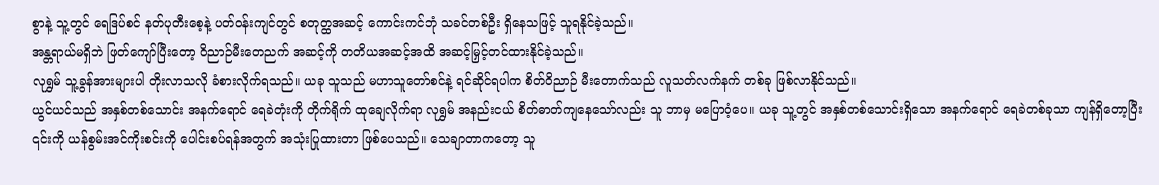စွာနဲ့ သူ့တွင် ရေဒြပ်စင် နတ်ပုတီးစေ့နဲ့ ပတ်ဝန်းကျင်တွင် စတုတ္ထအဆင့် ကောင်းကင်ဘုံ သခင်တစ်ဦး ရှိနေသဖြင့် သူရနိုင်ခဲ့သည်။
အန္တရာယ်မရှိဘဲ ဖြတ်ကျော်ပြီးတော့ ဝိညာဉ်မီးတေညက် အဆင့်ကို တတိယအဆင့်အထိ အဆင့်မြှင့်တင်ထားနိုင်ခဲ့သည်။
လုရွှမ် သူ့ခွန်အားများပါ တိုးလာသလို ခံစားလိုက်ရသည်။ ယခု သူသည် မဟာသူတော်စင်နဲ့ ရင်ဆိုင်ရပါက စိတ်ဝိညာဉ် မီးတောက်သည် လူသတ်လက်နက် တစ်ခု ဖြစ်လာနိုင်သည်။
ယွင်ယင်သည် အနှစ်တစ်သောင်း အနက်ရောင် ရေခဲတုံးကို တိုက်ရိုက် ထုချေလိုက်ရာ လုရွှမ် အနည်းငယ် စိတ်ဓာတ်ကျနေသော်လည်း သူ ဘာမှ မပြောဝံ့ပေ။ ယခု သူ့တွင် အနှစ်တစ်သောင်းရှိသော အနက်ရောင် ရေခဲတစ်ခုသာ ကျန်ရှိတော့ပြီး ၎င်းကို ယန်စွမ်းအင်ကိုးစင်းကို ပေါင်းစပ်ရန်အတွက် အသုံးပြုထားတာ ဖြစ်ပေသည်။ သေချာတာကတော့ သူ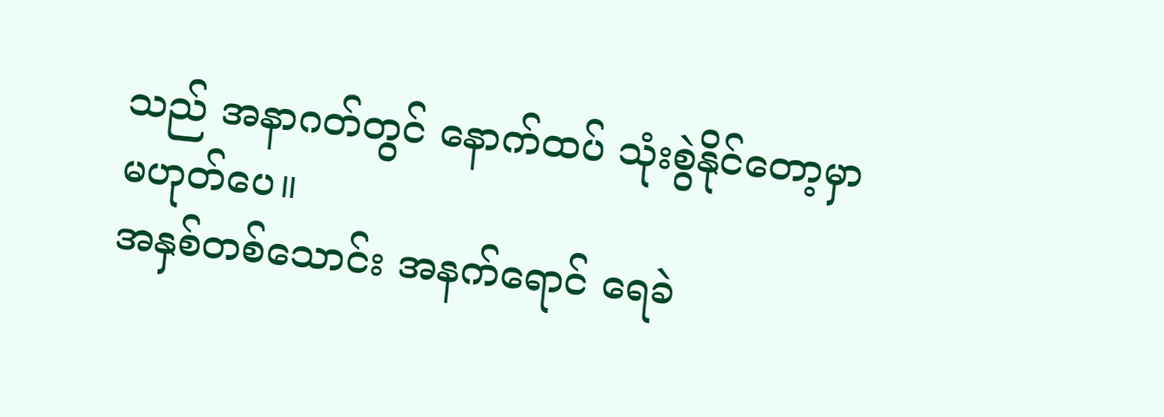သည် အနာဂတ်တွင် နောက်ထပ် သုံးစွဲနိုင်တော့မှာ မဟုတ်ပေ။
အနှစ်တစ်သောင်း အနက်ရောင် ရေခဲ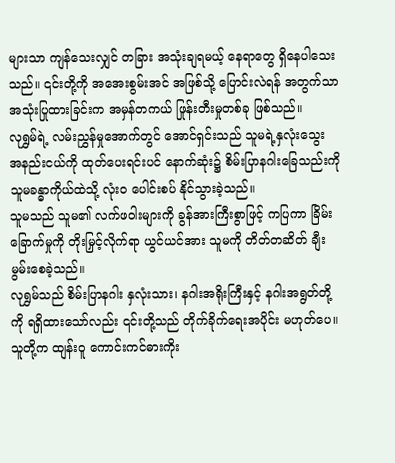များသာ ကျန်သေးလျှင် တခြား အသုံးချရမယ့် နေရာတွေ ရှိနေပါသေးသည်။ ၎င်းတို့ကို အအေးစွမ်းအင် အဖြစ်သို့ ပြောင်းလဲရန် အတွက်သာ အသုံးပြုထားခြင်းက အမှန်တကယ် ဖြုန်းတီးမှုတစ်ခု ဖြစ်သည်။
လုရွှမ်ရဲ့ လမ်းညွှန်မှုအောက်တွင် အောင်ရှင်းသည် သူမရဲ့နှလုံးသွေး အနည်းငယ်ကို ထုတ်ပေးရင်းပင် နောက်ဆုံး၌ စိမ်းပြာနဂါးခြေသည်းကို သူမခန္ဓာကိုယ်ထဲသို့ လုံး၀ ပေါင်းစပ် နိုင်သွားခဲ့သည်။
သူမသည် သူမ၏ လက်ဖဝါးများကို ခွန်အားကြီးစွာဖြင့် ကပြကာ ခြိမ်းခြောက်မှုကို တိုးမြှင့်လိုက်ရာ ယွင်ယင်အား သူမကို တိတ်တဆိတ် ချီးမွမ်းစေခဲ့သည်။
လုရွှမ်သည် စိမ်းပြာနဂါး နှလုံးသား၊ နဂါးအရိုးကြီးနှင့် နဂါးအရွတ်တို့ကို ရရှိထားသော်လည်း ၎င်းတို့သည် တိုက်ခိုက်ရေးအပိုင်း မဟုတ်ပေ။ သူတို့က ထျန်းဝူ ကောင်းကင်ဓားကိုး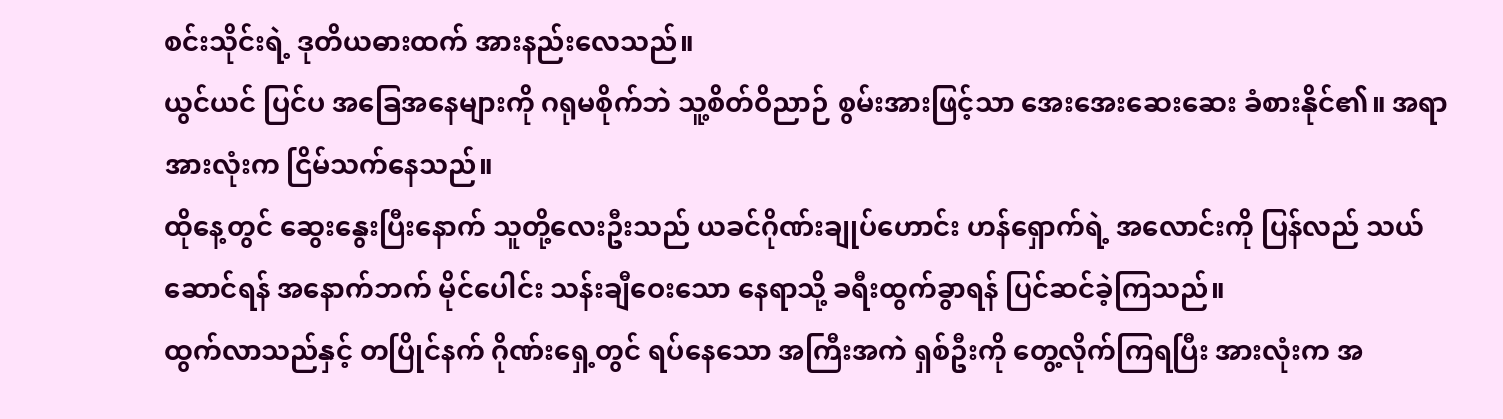စင်းသိုင်းရဲ့ ဒုတိယဓားထက် အားနည်းလေသည်။
ယွင်ယင် ပြင်ပ အခြေအနေများကို ဂရုမစိုက်ဘဲ သူ့စိတ်ဝိညာဉ် စွမ်းအားဖြင့်သာ အေးအေးဆေးဆေး ခံစားနိုင်၏။ အရာအားလုံးက ငြိမ်သက်နေသည်။
ထိုနေ့တွင် ဆွေးနွေးပြီးနောက် သူတို့လေးဦးသည် ယခင်ဂိုဏ်းချုပ်ဟောင်း ဟန်ရှောက်ရဲ့ အလောင်းကို ပြန်လည် သယ်ဆောင်ရန် အနောက်ဘက် မိုင်ပေါင်း သန်းချီဝေးသော နေရာသို့ ခရီးထွက်ခွာရန် ပြင်ဆင်ခဲ့ကြသည်။
ထွက်လာသည်နှင့် တပြိုင်နက် ဂိုဏ်းရှေ့တွင် ရပ်နေသော အကြီးအကဲ ရှစ်ဦးကို တွေ့လိုက်ကြရပြီး အားလုံးက အ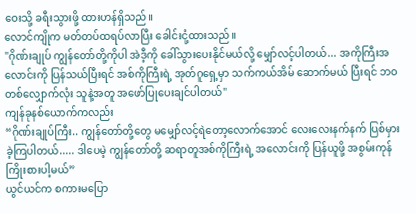ဝေးသို့ ခရီးသွားဖို့ ထားဟန်ရှိသည်။
လောင်ကျိုက မတ်တပ်ထရပ်လာပြီး ခေါင်းငုံ့ထားသည်။
"ဂိုဏ်းချုပ် ကျွန်တော်တို့ကိုပါ အဲဒီ့ကို ခေါ်သွားပေးနိုင်မယ်လို့ မျှော်လင့်ပါတယ်... အကိုကြီးအလောင်းကို ပြန်သယ်ပြီးရင် အစ်ကိုကြီးရဲ့ အုတ်ဂူရှေ့မှာ သက်ကယ်အိမ် ဆောက်မယ် ပြီးရင် ဘဝတစ်လျှောက်လုံး သူနဲ့အတူ အဖော်ပြုပေးချင်ပါတယ်"
ကျန်ခုနစ်ယောက်ကလည်း
“ဂိုဏ်းချုပ်ကြီး.. ကျွန်တော်တို့တွေ မမျှော်လင့်ရဲတော့လောက်အောင် လေးလေးနက်နက် ပြစ်မှားခဲ့ကြပါတယ်..... ဒါပေမဲ့ ကျွန်တော်တို့ ဆရာတူအစ်ကိုကြီးရဲ့ အလောင်းကို ပြန်ယူဖို့ အစွမ်းကုန် ကြိုးစားပါ့မယ်”
ယွင်ယင်က စကားမပြော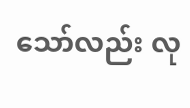သော်လည်း လု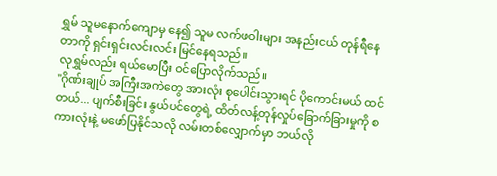ရွှမ် သူမနောက်ကျောမှ နေ၍ သူမ လက်ဖဝါးများ အနည်းငယ် တုန်ရီနေတာကို ရှင်းရှင်းလင်းလင်း မြင်နေရသည်။
လုရွှမ်လည်း ရယ်မောပြီး ဝင်ပြောလိုက်သည်။
"ဂိုဏ်းချုပ် အကြီးအကဲတွေ အားလုံး စုပေါင်းသွားရင် ပိုကောင်းမယ် ထင်တယ်... ပျက်စီးခြင်း နွယ်ပင်တွေရဲ့ ထိတ်လန့်တုန်လှုပ်ခြောက်ခြားမှုကို စကားလုံးနဲ့ မဖော်ပြနိုင်သလို လမ်းတစ်လျှောက်မှာ ဘယ်လို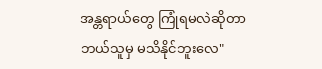အန္တရာယ်တွေ ကြုံရမလဲဆိုတာ ဘယ်သူမှ မသိနိုင်ဘူးလေ"